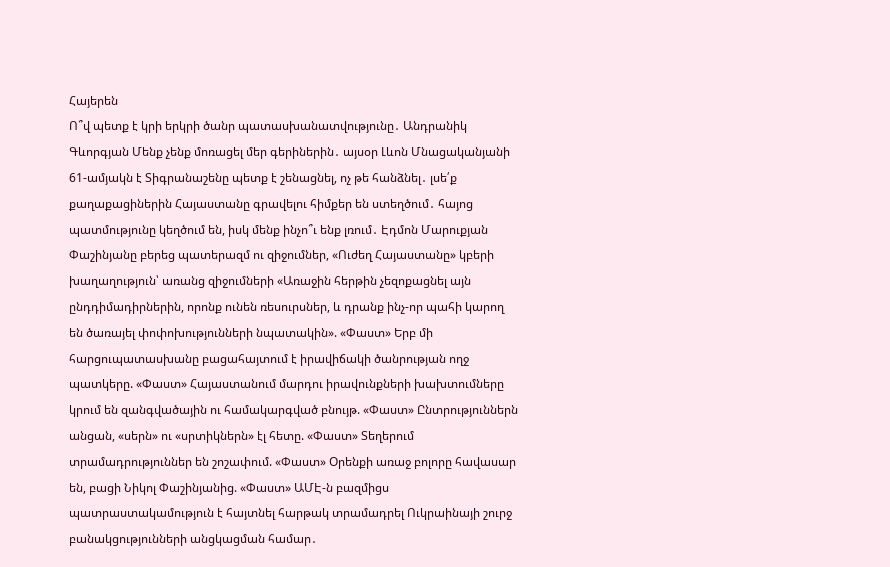Հայերեն
Ո՞վ պետք է կրի երկրի ծանր պատասխանատվությունը․ Անդրանիկ Գևորգյան Մենք չենք մոռացել մեր գերիներին․ այսօր Լևոն Մնացականյանի 61-ամյակն է Տիգրանաշենը պետք է շենացնել, ոչ թե հանձնել․ լսե՛ք քաղաքացիներին Հայաստանը գրավելու հիմքեր են ստեղծում․ հայոց պատմությունը կեղծում են, իսկ մենք ինչո՞ւ ենք լռում․ Էդմոն Մարուքյան Փաշինյանը բերեց պատերազմ ու զիջումներ, «Ուժեղ Հայաստանը» կբերի խաղաղություն՝ առանց զիջումների «Առաջին հերթին չեզոքացնել այն ընդդիմադիրներին, որոնք ունեն ռեսուրսներ, և դրանք ինչ-որ պահի կարող են ծառայել փոփոխությունների նպատակին». «Փաստ» Երբ մի հարցուպատասխանը բացահայտում է իրավիճակի ծանրության ողջ պատկերը. «Փաստ» Հայաստանում մարդու իրավունքների խախտումները կրում են զանգվածային ու համակարգված բնույթ. «Փաստ» Ընտրություններն անցան, «սերն» ու «սրտիկներն» էլ հետը. «Փաստ» Տեղերում տրամադրություններ են շոշափում. «Փաստ» Oրենքի առաջ բոլորը հավասար են, բացի Նիկոլ Փաշինյանից. «Փաստ» ԱՄԷ-ն բազմիցս պատրաստակամություն է հայտնել հարթակ տրամադրել Ուկրաինայի շուրջ բանակցությունների անցկացման համար․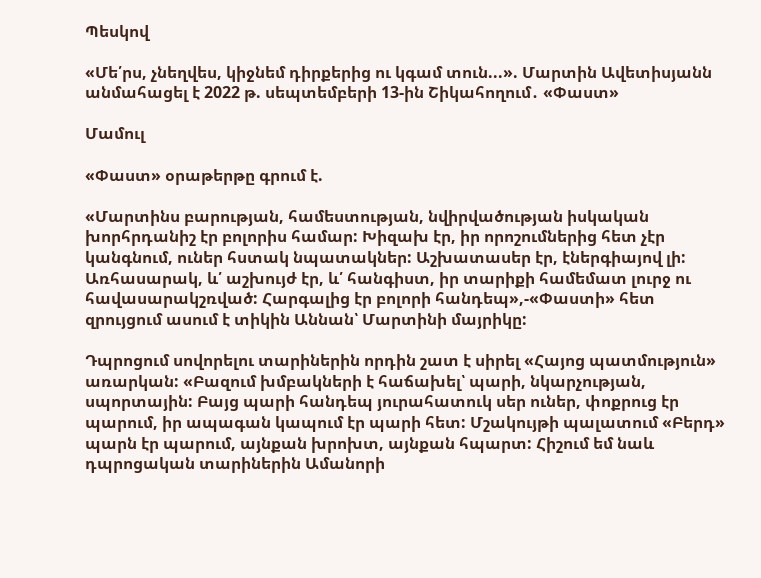Պեսկով

«Մե՛րս, չնեղվես, կիջնեմ դիրքերից ու կգամ տուն...». Մարտին Ավետիսյանն անմահացել է 2022 թ. սեպտեմբերի 13-ին Շիկահողում․ «Փաստ»

Մամուլ

«Փաստ» օրաթերթը գրում է.

«Մարտինս բարության, համեստության, նվիրվածության իսկական խորհրդանիշ էր բոլորիս համար: Խիզախ էր, իր որոշումներից հետ չէր կանգնում, ուներ հստակ նպատակներ: Աշխատասեր էր, էներգիայով լի: Առհասարակ, և՛ աշխույժ էր, և՛ հանգիստ, իր տարիքի համեմատ լուրջ ու հավասարակշռված: Հարգալից էր բոլորի հանդեպ»,-«Փաստի» հետ զրույցում ասում է տիկին Աննան՝ Մարտինի մայրիկը:

Դպրոցում սովորելու տարիներին որդին շատ է սիրել «Հայոց պատմություն» առարկան: «Բազում խմբակների է հաճախել՝ պարի, նկարչության, սպորտային: Բայց պարի հանդեպ յուրահատուկ սեր ուներ, փոքրուց էր պարում, իր ապագան կապում էր պարի հետ: Մշակույթի պալատում «Բերդ» պարն էր պարում, այնքան խրոխտ, այնքան հպարտ: Հիշում եմ նաև դպրոցական տարիներին Ամանորի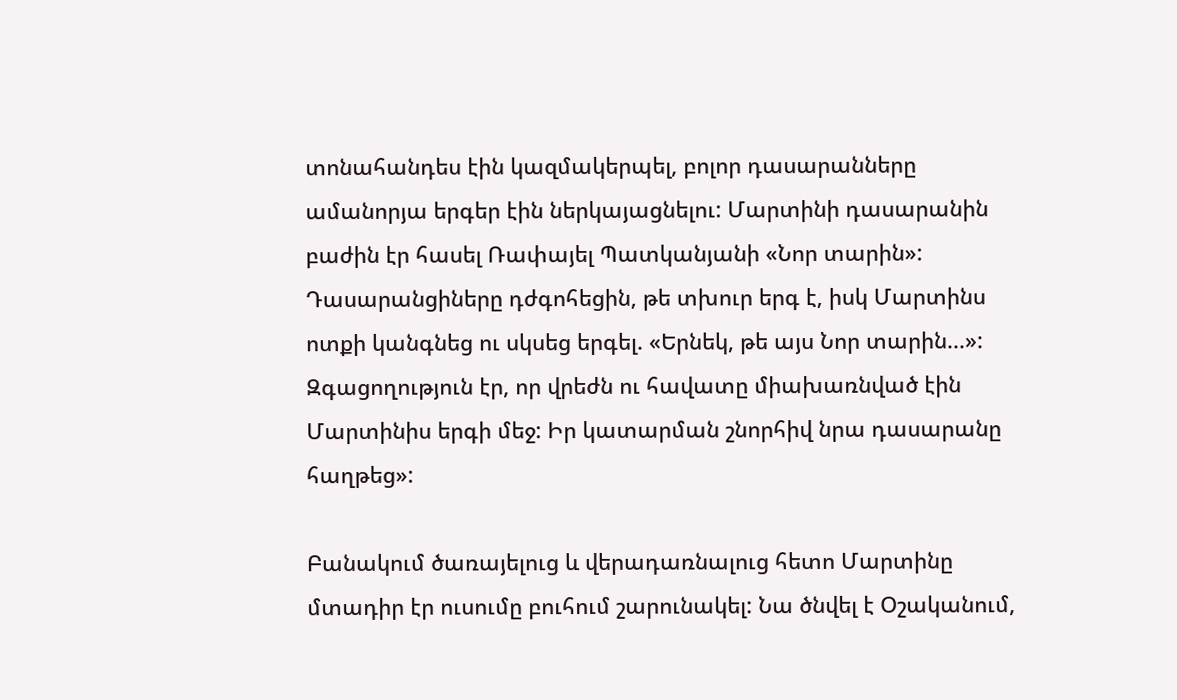տոնահանդես էին կազմակերպել, բոլոր դասարանները ամանորյա երգեր էին ներկայացնելու: Մարտինի դասարանին բաժին էր հասել Ռափայել Պատկանյանի «Նոր տարին»: Դասարանցիները դժգոհեցին, թե տխուր երգ է, իսկ Մարտինս ոտքի կանգնեց ու սկսեց երգել. «Երնեկ, թե այս Նոր տարին...»: Զգացողություն էր, որ վրեժն ու հավատը միախառնված էին Մարտինիս երգի մեջ: Իր կատարման շնորհիվ նրա դասարանը հաղթեց»:

Բանակում ծառայելուց և վերադառնալուց հետո Մարտինը մտադիր էր ուսումը բուհում շարունակել: Նա ծնվել է Օշականում,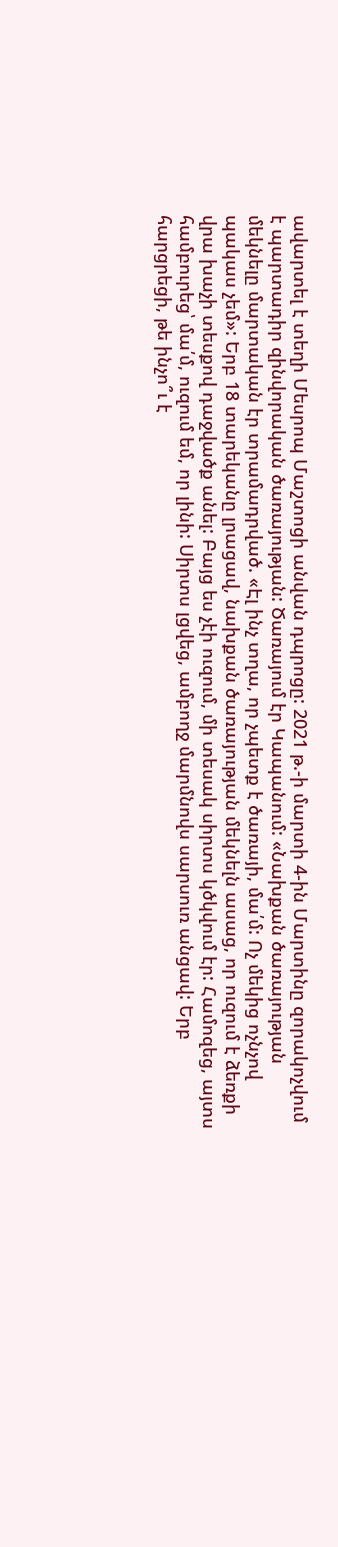ավարտել է տեղի Մեսրոպ Մաշտոցի անվան դպրոցը: 2021 թ.-ի մարտի 4-ին Մարտինը զորակոչվում է պարտադիր զինվորական ծառայության: Ծառայում էր Կապանում: «Նախքան ծառայության մեկնելը մարտական էր տրամադրված. «Էլ ինչ տղա, որ չպետք է ծառայի, մա՛մ: Ոչ մեկից ոչնչով պակաս չեմ»: Երբ 18 տարեկանը լրացավ, նախքան ծառայության մեկնելն ասաց, որ ուզում է ձեռքի վրա խաչի տեսքով դաջվածք անել: Բայց ես չէի ուզում, մի տեսակ սիրտս կծկվում էր: Համոզեց, այտս համբուրեց՝ մա՛մ, ուզում եմ, որ լինի: Սիրտս լցվեց, ամբողջ մարմնովս սարսուռ անցավ: Երբ հարցրեցի, թե ինչո՞ւ է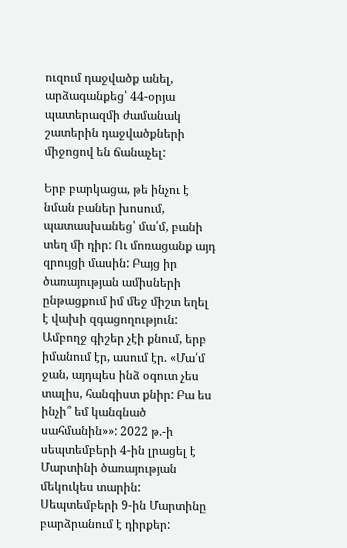ուզում դաջվածք անել, արձագանքեց՝ 44-օրյա պատերազմի ժամանակ շատերին դաջվածքների միջոցով են ճանաչել:

Երբ բարկացա, թե ինչու է նման բաներ խոսում, պատասխանեց՝ մա՛մ, բանի տեղ մի դիր: Ու մոռացանք այդ զրույցի մասին: Բայց իր ծառայության ամիսների ընթացքում իմ մեջ միշտ եղել է վախի զգացողություն: Ամբողջ գիշեր չէի քնում, երբ իմանում էր, ասում էր. «Մա՛մ ջան, այդպես ինձ օգուտ չես տալիս, հանգիստ քնիր: Բա ես ինչի՞ եմ կանգնած սահմանին»»: 2022 թ.-ի սեպտեմբերի 4-ին լրացել է Մարտինի ծառայության մեկուկես տարին: Սեպտեմբերի 9-ին Մարտինը բարձրանում է դիրքեր: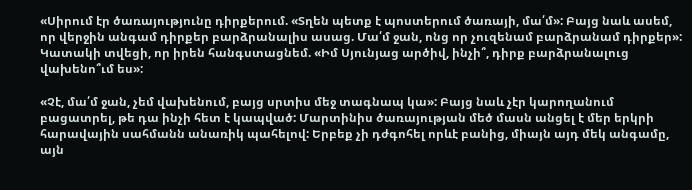«Սիրում էր ծառայությունը դիրքերում. «Տղեն պետք է պոստերում ծառայի, մա՛մ»: Բայց նաև ասեմ, որ վերջին անգամ դիրքեր բարձրանալիս ասաց. Մա՛մ ջան, ոնց որ չուզենամ բարձրանամ դիրքեր»: Կատակի տվեցի, որ իրեն հանգստացնեմ. «Իմ Սյունյաց արծիվ, ինչի՞, դիրք բարձրանալուց վախենո՞ւմ ես»:

«Չէ, մա՛մ ջան, չեմ վախենում, բայց սրտիս մեջ տագնապ կա»: Բայց նաև չէր կարողանում բացատրել, թե դա ինչի հետ է կապված: Մարտինիս ծառայության մեծ մասն անցել է մեր երկրի հարավային սահմանն անառիկ պահելով: Երբեք չի դժգոհել որևէ բանից, միայն այդ մեկ անգամը, այն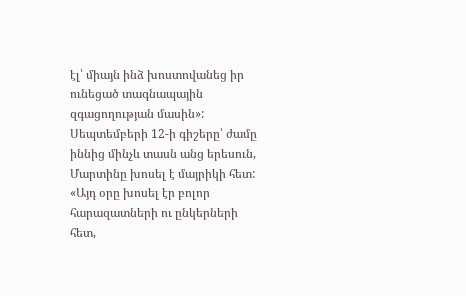էլ՝ միայն ինձ խոստովանեց իր ունեցած տագնապային զգացողության մասին»: Սեպտեմբերի 12-ի գիշերը՝ ժամը իննից մինչև տասն անց երեսուն, Մարտինը խոսել է մայրիկի հետ: «Այդ օրը խոսել էր բոլոր հարազատների ու ընկերների հետ,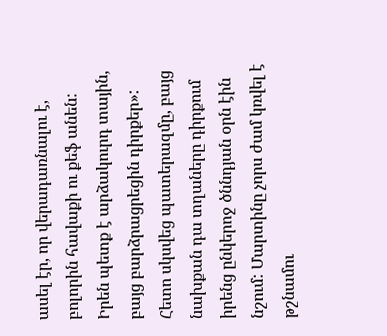ասել էր, որ վերադառնալու է, բոլորին հավաքի ու քեֆ անեն: Իրեն պետք է արձակուրդ տային, բայց բարձրացրեցին դիրքեր»: Հետո սկսվեց պատերազմը, բայց նախքան դա տղաները դիրքում իրենց ընկերոջ ծննդյան օրն էին նշում: Մարտինը չորս ժամ կռվել է թշնամու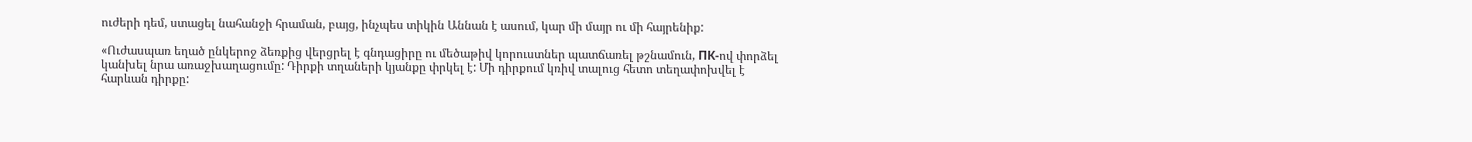ուժերի դեմ, ստացել նահանջի հրաման, բայց, ինչպես տիկին Աննան է ասում, կար մի մայր ու մի հայրենիք:

«Ուժասպառ եղած ընկերոջ ձեռքից վերցրել է գնդացիրը ու մեծաթիվ կորուստներ պատճառել թշնամուն, ПК-ով փորձել կանխել նրա առաջխաղացումը: Դիրքի տղաների կյանքը փրկել է: Մի դիրքում կռիվ տալուց հետո տեղափոխվել է հարևան դիրքը: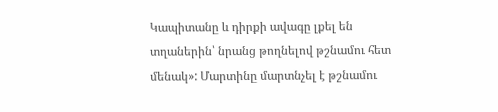Կապիտանը և դիրքի ավագը լքել են տղաներին՝ նրանց թողնելով թշնամու հետ մենակ»: Մարտինը մարտնչել է թշնամու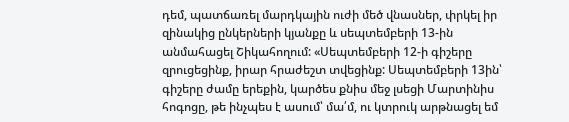դեմ, պատճառել մարդկային ուժի մեծ վնասներ, փրկել իր զինակից ընկերների կյանքը և սեպտեմբերի 13-ին անմահացել Շիկահողում: «Սեպտեմբերի 12-ի գիշերը զրուցեցինք, իրար հրաժեշտ տվեցինք: Սեպտեմբերի 13ին՝ գիշերը ժամը երեքին, կարծես քնիս մեջ լսեցի Մարտինիս հոգոցը, թե ինչպես է ասում՝ մա՛մ, ու կտրուկ արթնացել եմ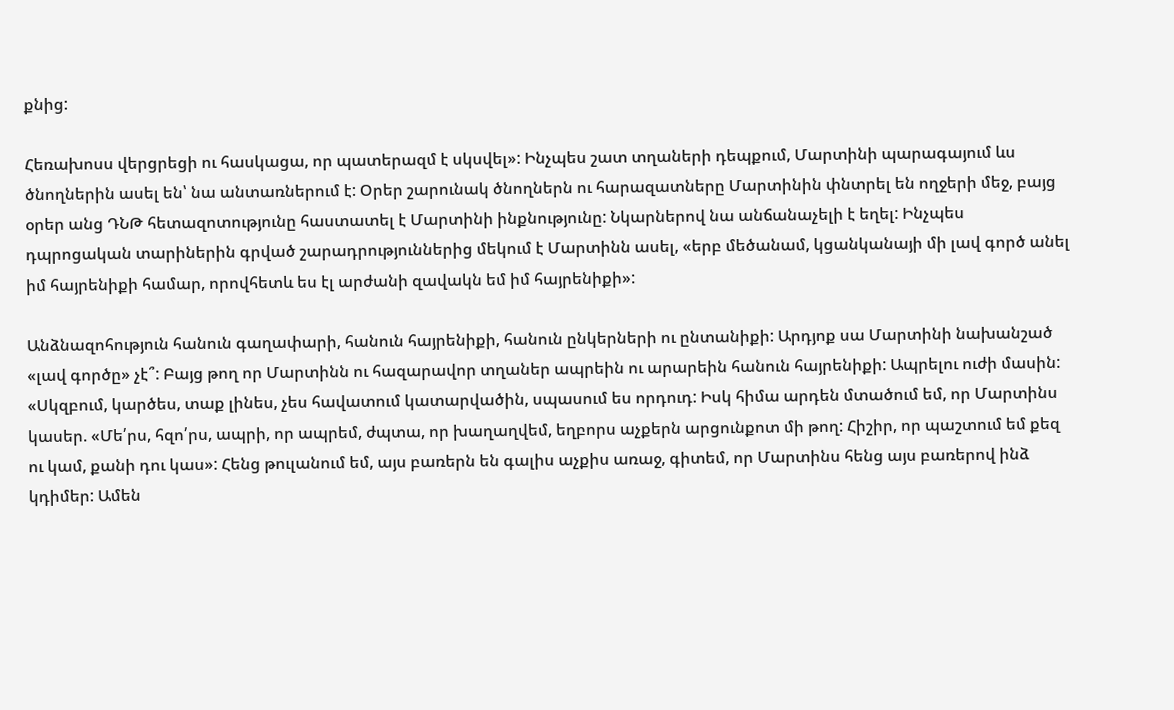քնից:

Հեռախոսս վերցրեցի ու հասկացա, որ պատերազմ է սկսվել»: Ինչպես շատ տղաների դեպքում, Մարտինի պարագայում ևս ծնողներին ասել են՝ նա անտառներում է: Օրեր շարունակ ծնողներն ու հարազատները Մարտինին փնտրել են ողջերի մեջ, բայց օրեր անց ԴՆԹ հետազոտությունը հաստատել է Մարտինի ինքնությունը: Նկարներով նա անճանաչելի է եղել: Ինչպես դպրոցական տարիներին գրված շարադրություններից մեկում է Մարտինն ասել, «երբ մեծանամ, կցանկանայի մի լավ գործ անել իմ հայրենիքի համար, որովհետև ես էլ արժանի զավակն եմ իմ հայրենիքի»:

Անձնազոհություն հանուն գաղափարի, հանուն հայրենիքի, հանուն ընկերների ու ընտանիքի: Արդյոք սա Մարտինի նախանշած «լավ գործը» չէ՞: Բայց թող որ Մարտինն ու հազարավոր տղաներ ապրեին ու արարեին հանուն հայրենիքի: Ապրելու ուժի մասին: «Սկզբում, կարծես, տաք լինես, չես հավատում կատարվածին, սպասում ես որդուդ: Իսկ հիմա արդեն մտածում եմ, որ Մարտինս կասեր. «Մե՛րս, հզո՛րս, ապրի, որ ապրեմ, ժպտա, որ խաղաղվեմ, եղբորս աչքերն արցունքոտ մի թող: Հիշիր, որ պաշտում եմ քեզ ու կամ, քանի դու կաս»: Հենց թուլանում եմ, այս բառերն են գալիս աչքիս առաջ, գիտեմ, որ Մարտինս հենց այս բառերով ինձ կդիմեր: Ամեն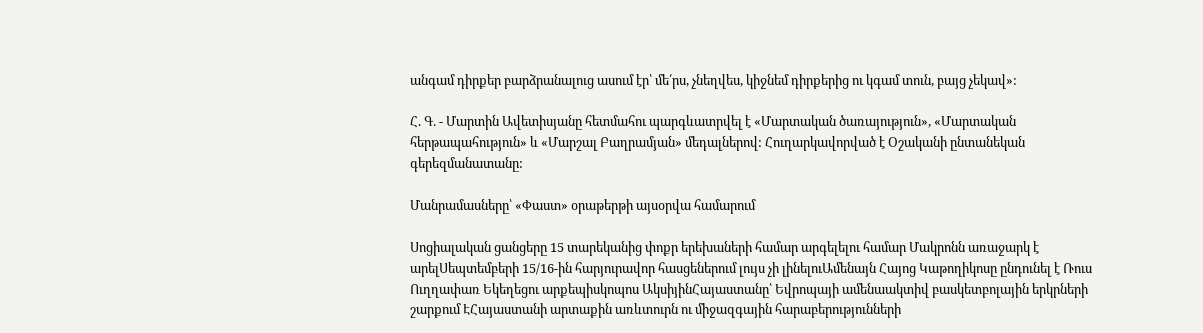անգամ դիրքեր բարձրանալուց ասում էր՝ մե՛րս, չնեղվես, կիջնեմ դիրքերից ու կգամ տուն, բայց չեկավ»:

Հ. Գ. - Մարտին Ավետիսյանը հետմահու պարգևատրվել է «Մարտական ծառայություն», «Մարտական հերթապահություն» և «Մարշալ Բաղրամյան» մեդալներով: Հուղարկավորված է Օշականի ընտանեկան գերեզմանատանը:

Մանրամասները՝ «Փաստ» օրաթերթի այսօրվա համարում

Սոցիալական ցանցերը 15 տարեկանից փոքր երեխաների համար արգելելու համար Մակրոնն առաջարկ է արելՍեպտեմբերի 15/16-ին հարյուրավոր հասցեներում լույս չի լինելուԱմենայն Հայոց Կաթողիկոսը ընդունել է Ռուս Ուղղափառ Եկեղեցու արքեպիսկոպոս ԱկսիյինՀայաստանը՝ Եվրոպայի ամենաակտիվ բասկետբոլային երկրների շարքում ԷՀայաստանի արտաքին առևտուրն ու միջազգային հարաբերությունների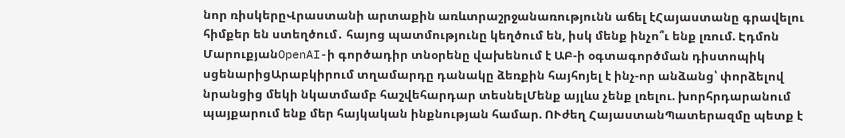նոր ռիսկերըՎրաստանի արտաքին առևտրաշրջանառությունն աճել էՀայաստանը գրավելու հիմքեր են ստեղծում․ հայոց պատմությունը կեղծում են, իսկ մենք ինչո՞ւ ենք լռում. Էդմոն ՄարուքյանOpenAI-ի գործադիր տնօրենը վախենում է ԱԲ-ի օգտագործման դիստոպիկ սցենարիցԱրաբկիրում տղամարդը դանակը ձեռքին հայհոյել է ինչ-որ անձանց՝ փորձելով նրանցից մեկի նկատմամբ հաշվեհարդար տեսնելՄենք այլևս չենք լռելու. խորհրդարանում պայքարում ենք մեր հայկական ինքնության համար. ՈՒժեղ ՀայաստանՊատերազմը պետք է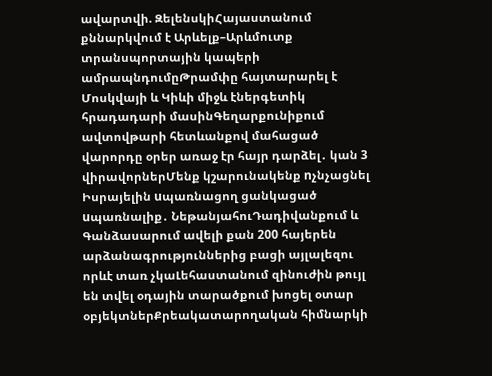ավարտվի. ԶելենսկիՀայաստանում քննարկվում է Արևելք–Արևմուտք տրանսպորտային կապերի ամրապնդումըԹրամփը հայտարարել է Մոսկվայի և Կիևի միջև էներգետիկ հրադադարի մասինԳեղարքունիքում ավտովթարի հետևանքով մահացած վարորդը օրեր առաջ էր հայր դարձել․ կան 3 վիրավորներՄենք կշարունակենք nչնչացնել Իսրայելին uպառնացող ցանկացած uպառնալիք․ ՆեթանյահուԴադիվանքում և Գանձասարում ավելի քան 200 հայերեն արձանագրություններից բացի այլալեզու որևէ տառ չկաԼեհաստանում զինուժին թույլ են տվել օդային տարածքում խոցել օտար օբյեկտներՔրեակատարողական հիմնարկի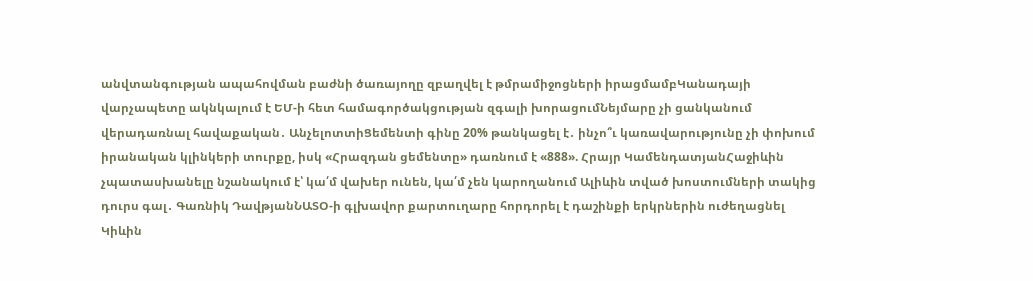անվտանգության ապահովման բաժնի ծառայողը զբաղվել է թմրամիջոցների իրացմամբԿանադայի վարչապետը ակնկալում է ԵՄ-ի հետ համագործակցության զգալի խորացումՆեյմարը չի ցանկանում վերադառնալ հավաքական․ ԱնչելոտտիՑեմենտի գինը 20% թանկացել է․ ինչո՞ւ կառավարությունը չի փոխում իրանական կլինկերի տուրքը, իսկ «Հրազդան ցեմենտը» դառնում է «888». Հրայր ԿամենդատյանՀաջիևին չպատասխանելը նշանակում է՝ կա՛մ վախեր ունեն, կա՛մ չեն կարողանում Ալիևին տված խոստումների տակից դուրս գալ․ Գառնիկ ԴավթյանՆԱՏՕ-ի գլխավոր քարտուղարը հորդորել է դաշինքի երկրներին ուժեղացնել Կիևին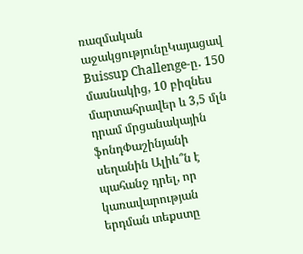ռազմական աջակցությունըԿայացավ Buissup Challenge-ը․ 150 մասնակից, 10 բիզնես մարտահրավեր և 3,5 մլն դրամ մրցանակային ֆոնդՓաշինյանի սեղանին Ալիև՞ն է պահանջ դրել, որ կառավարության երդման տեքստը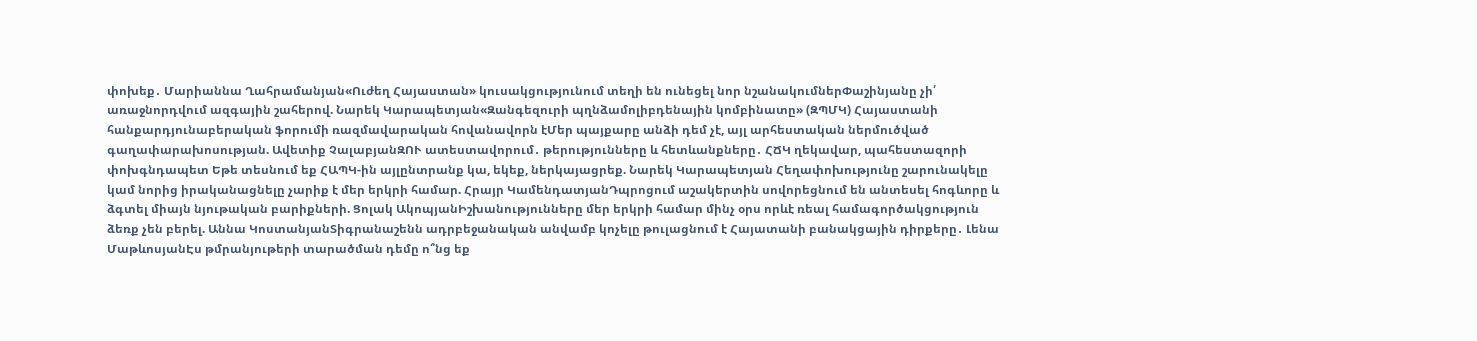փոխեք․ Մարիաննա Ղահրամանյան«Ուժեղ Հայաստան» կուսակցությունում տեղի են ունեցել նոր նշանակումներՓաշինյանը չի՛ առաջնորդվում ազգային շահերով. Նարեկ Կարապետյան«Զանգեզուրի պղնձամոլիբդենային կոմբինատը» (ԶՊՄԿ) Հայաստանի հանքարդյունաբերական ֆորումի ռազմավարական հովանավորն էՄեր պայքարը անձի դեմ չէ, այլ արհեստական ներմուծված գաղափարախոսության. Ավետիք ՉալաբյանԶՈՒ ատեստավորում․ թերությունները և հետևանքները․ ՀՃԿ ղեկավար, պահեստազորի փոխգնդապետ Եթե տեսնում եք ՀԱՊԿ-ին այլընտրանք կա, եկեք, ներկայացրեք. Նարեկ Կարապետյան Հեղափոխությունը շարունակելը կամ նորից իրականացնելը չարիք է մեր երկրի համար. Հրայր ԿամենդատյանԴպրոցում աշակերտին սովորեցնում են անտեսել հոգևորը և ձգտել միայն նյութական բարիքների. Ցոլակ ԱկոպյանԻշխանությունները մեր երկրի համար մինչ օրս որևէ ռեալ համագործակցություն ձեռք չեն բերել. Աննա ԿոստանյանՏիգրանաշենն ադրբեջանական անվամբ կոչելը թուլացնում է Հայատանի բանակցային դիրքերը․ Լենա ՄաթևոսյանԷս թմրանյութերի տարածման դեմը ո՞նց եք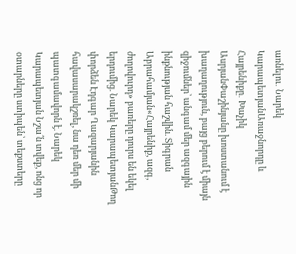առնելու․ Նարեկ ԿարապետյանԱռաջնորդը և Հայրենիքը․ Խաչիկ ԱսրյանՓաշինյանը խոստանում է խաղաղություն, բայց բերում է միայն զիջումներ՝ անգամ մեր ազգային ինքնության հաշվին. Տիգրան Աբրահամյան«Հայրենիք, ազգ, ժողովուրդ» բառերը դուրս են եկել երդումից. Նարեկ ԿարապետյանԹող փորձեն Էդգար Ղազարյանին հավասարակշռել, նա դեռ մեր մի պատգամավորն է. Նարեկ Կարապետյան Նշա՛ն տվեք, ոնց որ օտարները ստիպեն՝ տեքստերը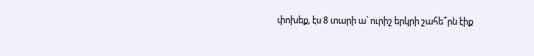փոխեք, էս 8 տարի ա՝ ուրիշ երկրի շահե՞րն էիք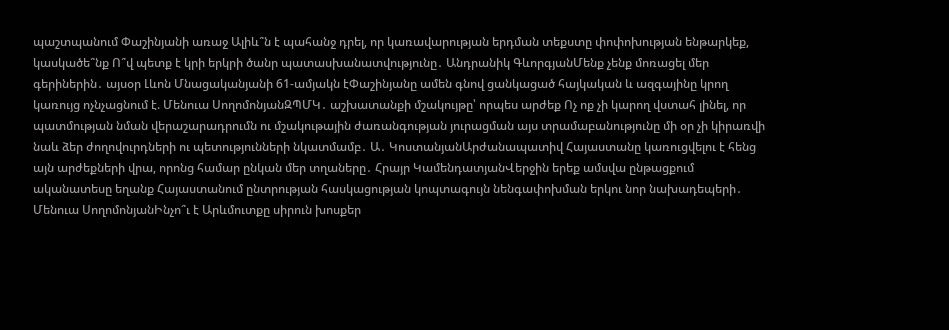պաշտպանում Փաշինյանի առաջ Ալիև՞ն է պահանջ դրել, որ կառավարության երդման տեքստը փոփոխության ենթարկեք, կասկածե՞նք Ո՞վ պետք է կրի երկրի ծանր պատասխանատվությունը․ Անդրանիկ ԳևորգյանՄենք չենք մոռացել մեր գերիներին․ այսօր Լևոն Մնացականյանի 61-ամյակն էՓաշինյանը ամեն գնով ցանկացած հայկական և ազգայինը կրող կառույց ոչնչացնում է. Մենուա ՍողոմոնյանԶՊՄԿ․ աշխատանքի մշակույթը՝ որպես արժեք Ոչ ոք չի կարող վստահ լինել, որ պատմության նման վերաշարադրումն ու մշակութային ժառանգության յուրացման այս տրամաբանությունը մի օր չի կիրառվի նաև ձեր ժողովուրդների ու պետությունների նկատմամբ․ Ա․ ԿոստանյանԱրժանապատիվ Հայաստանը կառուցվելու է հենց այն արժեքների վրա, որոնց համար ընկան մեր տղաները․ Հրայր ԿամենդատյանՎերջին երեք ամսվա ընթացքում ականատեսը եղանք Հայաստանում ընտրության հասկացության կոպտագույն նենգափոխման երկու նոր նախադեպերի․ Մենուա ՍողոմոնյանԻնչո՞ւ է Արևմուտքը սիրուն խոսքեր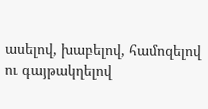ասելով, խաբելով, համոզելով ու գայթակղելով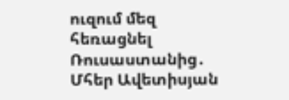ուզում մեզ հեռացնել Ռուսաստանից․ Մհեր Ավետիսյան